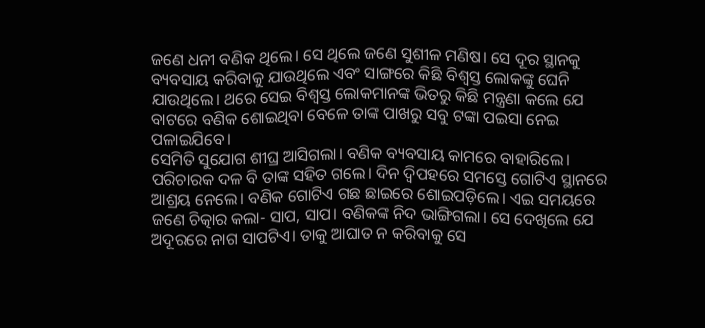ଜଣେ ଧନୀ ବଣିକ ଥିଲେ। ସେ ଥିଲେ ଜଣେ ସୁଶୀଳ ମଣିଷ। ସେ ଦୂର ସ୍ଥାନକୁ ବ୍ୟବସାୟ କରିବାକୁ ଯାଉଥିଲେ ଏବଂ ସାଙ୍ଗରେ କିଛି ବିଶ୍ବସ୍ତ ଲୋକଙ୍କୁ ଘେନି ଯାଉଥିଲେ। ଥରେ ସେଇ ବିଶ୍ବସ୍ତ ଲୋକମାନଙ୍କ ଭିତରୁ କିଛି ମନ୍ତ୍ରଣା କଲେ ଯେ ବାଟରେ ବଣିକ ଶୋଇଥିବା ବେଳେ ତାଙ୍କ ପାଖରୁ ସବୁ ଟଙ୍କା ପଇସା ନେଇ ପଳାଇଯିବେ।
ସେମିତି ସୁଯୋଗ ଶୀଘ୍ର ଆସିଗଲା। ବଣିକ ବ୍ୟବସାୟ କାମରେ ବାହାରିଲେ। ପରିଚାରକ ଦଳ ବି ତାଙ୍କ ସହିତ ଗଲେ। ଦିନ ଦ୍ବିପହରେ ସମସ୍ତେ ଗୋଟିଏ ସ୍ଥାନରେ ଆଶ୍ରୟ ନେଲେ। ବଣିକ ଗୋଟିଏ ଗଛ ଛାଇରେ ଶୋଇପଡ଼ିଲେ। ଏଇ ସମୟରେ ଜଣେ ଚିତ୍କାର କଲା- ସାପ, ସାପ। ବଣିକଙ୍କ ନିଦ ଭାଙ୍ଗିଗଲା। ସେ ଦେଖିଲେ ଯେ ଅଦୂରରେ ନାଗ ସାପଟିଏ। ତାକୁ ଆଘାତ ନ କରିବାକୁ ସେ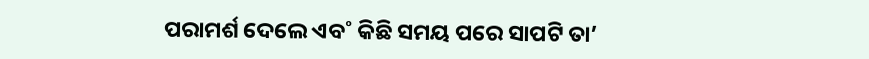ପରାମର୍ଶ ଦେଲେ ଏବ˚ କିଛି ସମୟ ପରେ ସାପଟି ତା’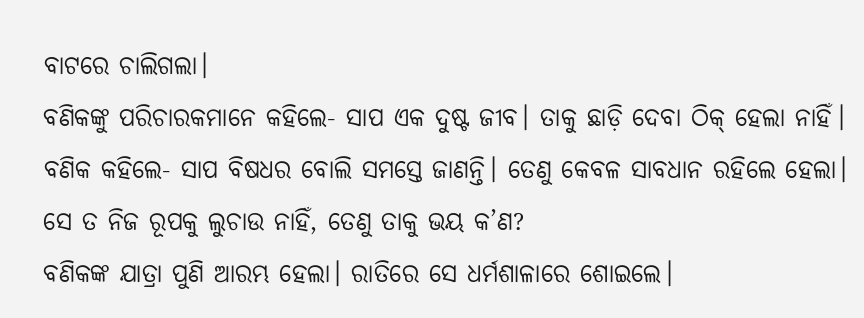ବାଟରେ ଚାଲିଗଲା।
ବଣିକଙ୍କୁ ପରିଚାରକମାନେ କହିଲେ- ସାପ ଏକ ଦୁଷ୍ଟ ଜୀବ। ତାକୁ ଛାଡ଼ି ଦେବା ଠିକ୍ ହେଲା ନାହିଁ।
ବଣିକ କହିଲେ- ସାପ ବିଷଧର ବୋଲି ସମସ୍ତେ ଜାଣନ୍ତି। ତେଣୁ କେବଳ ସାବଧାନ ରହିଲେ ହେଲା। ସେ ତ ନିଜ ରୂପକୁ ଲୁଚାଉ ନାହିଁ, ତେଣୁ ତାକୁ ଭୟ କ’ଣ?
ବଣିକଙ୍କ ଯାତ୍ରା ପୁଣି ଆରମ୍ଭ ହେଲା। ରାତିରେ ସେ ଧର୍ମଶାଳାରେ ଶୋଇଲେ।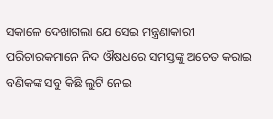ସକାଳେ ଦେଖାଗଲା ଯେ ସେଇ ମନ୍ତ୍ରଣାକାରୀ ପରିଚାରକମାନେ ନିଦ ଔଷଧରେ ସମସ୍ତଙ୍କୁ ଅଚେତ କରାଇ ବଣିକଙ୍କ ସବୁ କିଛି ଲୁଟି ନେଇ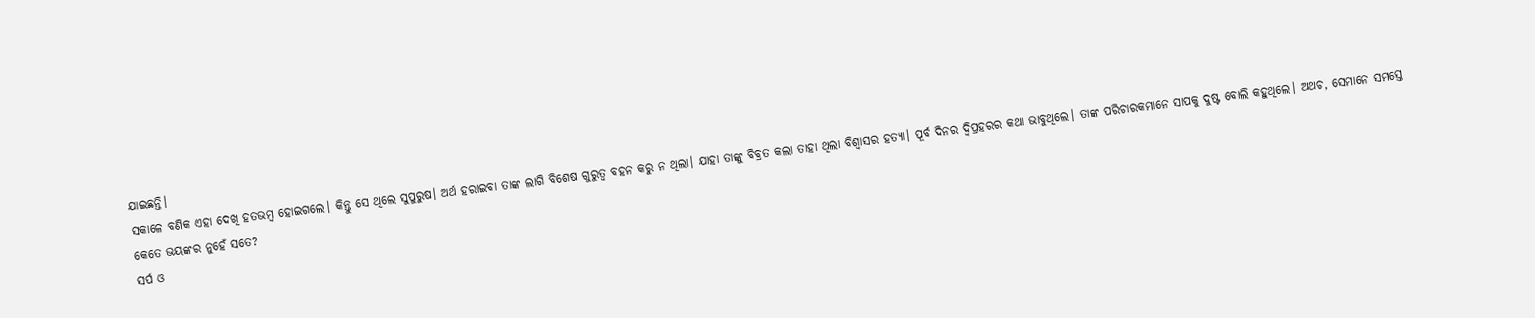ଯାଇଛନ୍ତି।
ସକାଳେ ବଣିକ ଏହା ଦେଖି ହତଭମ୍ବ ହୋଇଗଲେ। କିନ୍ତୁ ସେ ଥିଲେ ସୁପୁରୁଷ। ଅର୍ଥ ହରାଇବା ତାଙ୍କ ଲାଗି ବିଶେଷ ଗୁରୁତ୍ବ ବହନ କରୁ ନ ଥିଲା। ଯାହା ତାଙ୍କୁ ବିବ୍ରତ କଲା ତାହା ଥିଲା ବିଶ୍ବାସର ହତ୍ୟା। ପୂର୍ବ ଦିନର ଦ୍ବିପ୍ରହରର କଥା ଭାବୁଥିଲେ। ତାଙ୍କ ପରିଚାରକମାନେ ସାପକୁ ଦୁଷ୍ଟ ବୋଲି କହୁଥିଲେ। ଅଥଚ, ସେମାନେ ସମସ୍ତେ କେତେ ଭୟଙ୍କର ନୁହେଁ ସତେ?
ସର୍ପ ଓ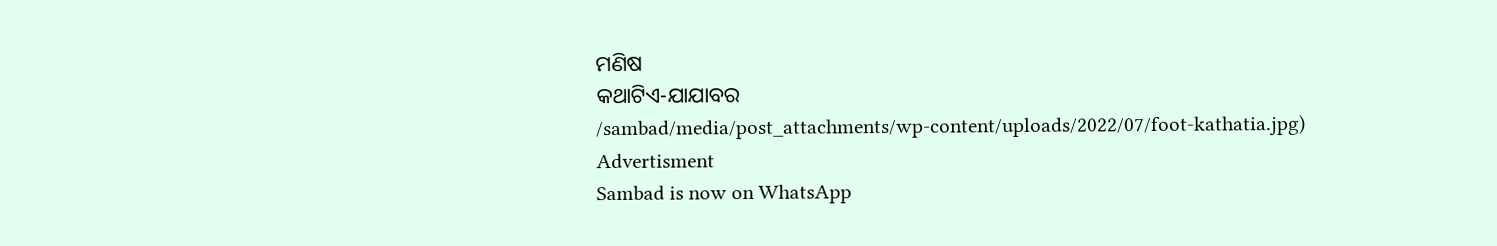ମଣିଷ
କଥାଟିଏ-ଯାଯାବର
/sambad/media/post_attachments/wp-content/uploads/2022/07/foot-kathatia.jpg)
Advertisment
Sambad is now on WhatsApp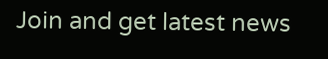Join and get latest news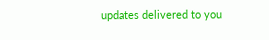updates delivered to you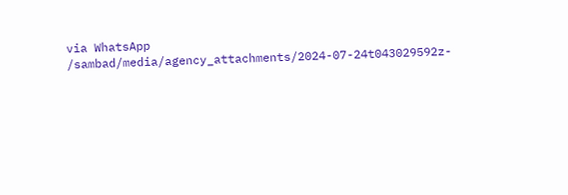via WhatsApp
/sambad/media/agency_attachments/2024-07-24t043029592z-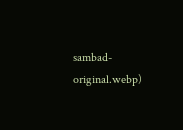sambad-original.webp)